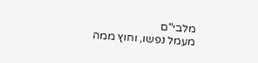מלבי"ם
מעמל נפשו, וחוץ ממה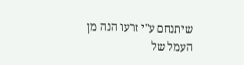שיתנחם ע"י זרעו הנה מן העמל של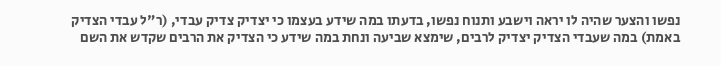נפשו והצער שהיה לו יראה וישבע ותנוח נפשו, בדעתו במה שידע בעצמו כי יצדיק צדיק עבדי, (ר"ל עבדי הצדיק באמת) במה שעבדי הצדיק יצדיק לרבים, שימצא שביעה ונחת במה שידע כי הצדיק את הרבים שקדש את השם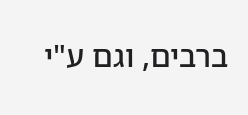ברבים, וגם ע"י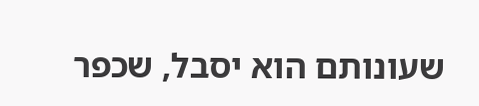שעונותם הוא יסבל, שכפר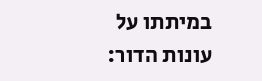במיתתו על עונות הדור: